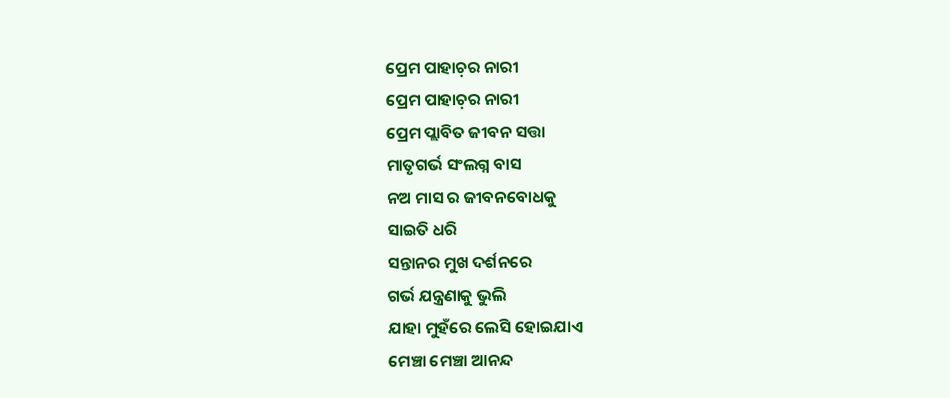ପ୍ରେମ ପାହାଚ଼ର ନାରୀ
ପ୍ରେମ ପାହାଚ଼ର ନାରୀ
ପ୍ରେମ ପ୍ଲାବିତ ଜୀବନ ସତ୍ତା
ମାତୃଗର୍ଭ ସଂଲଗ୍ନ ବାସ
ନଅ ମାସ ର ଜୀବନବୋଧକୁ
ସାଇତି ଧରି
ସନ୍ତାନର ମୁଖ ଦର୍ଶନରେ
ଗର୍ଭ ଯନ୍ତ୍ରଣାକୁ ଭୁଲି
ଯାହା ମୁହଁରେ ଲେସି ହୋଇଯାଏ
ମେଞ୍ଚା ମେଞ୍ଚା ଆନନ୍ଦ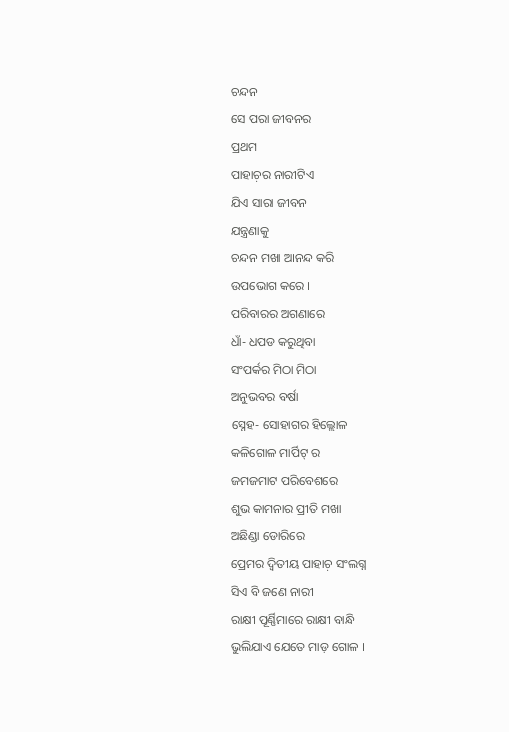ଚନ୍ଦନ
ସେ ପରା ଜୀବନର
ପ୍ରଥମ
ପାହାଚ଼ର ନାରୀଟିଏ
ଯିଏ ସାରା ଜୀବନ
ଯନ୍ତ୍ରଣାକୁ
ଚନ୍ଦନ ମଖା ଆନନ୍ଦ କରି
ଉପଭୋଗ କରେ ।
ପରିବାରର ଅଗଣାରେ
ଧାଁ- ଧପଡ କରୁଥିବା
ସଂପର୍କର ମିଠା ମିଠା
ଅନୁଭବର ବର୍ଷା
ସ୍ନେହ- ସୋହାଗର ହିଲ୍ଲୋଳ
କଳିଗୋଳ ମାର୍ପିଟ୍ ର
ଜମଜମାଟ ପରିବେଶରେ
ଶୁଭ କାମନାର ପ୍ରୀତି ମଖା
ଅଛିଣ୍ଡା ଡୋରିରେ
ପ୍ରେମର ଦ୍ୱିତୀୟ ପାହାଚ଼ ସଂଲଗ୍ନ
ସିଏ ବି ଜଣେ ନାରୀ
ରାକ୍ଷୀ ପୂର୍ଣ୍ଣିମାରେ ରାକ୍ଷୀ ବାନ୍ଧି
ଭୁଲିଯାଏ ଯେତେ ମାଡ଼ ଗୋଳ ।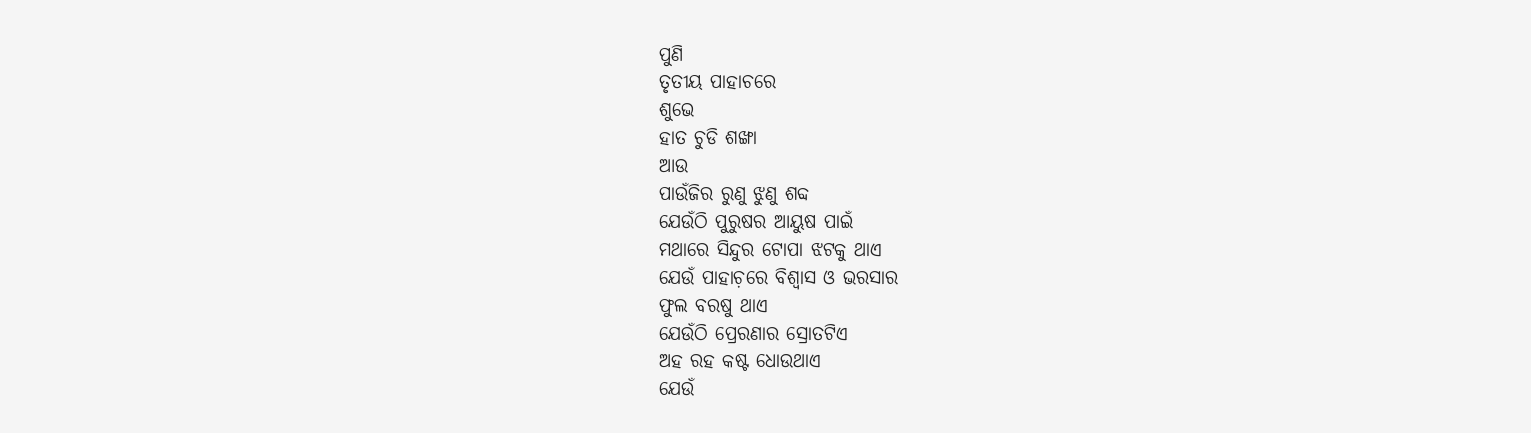ପୁଣି
ତୃତୀୟ ପାହାଚରେ
ଶୁଭେ
ହାତ ଚୁଡି ଶଙ୍ଖା
ଆଉ
ପାଉଁଜିର ରୁଣୁ ଝୁଣୁ ଶବ୍ଦ
ଯେଉଁଠି ପୁରୁଷର ଆୟୁଷ ପାଇଁ
ମଥାରେ ସିନ୍ଦୁର ଟୋପା ଝଟକୁ ଥାଏ
ଯେଉଁ ପାହାଚ଼ରେ ବିଶ୍ୱାସ ଓ ଭରସାର
ଫୁଲ ବରଷୁ ଥାଏ
ଯେଉଁଠି ପ୍ରେରଣାର ସ୍ରୋତଟିଏ
ଅହ ରହ କଷ୍ଟ ଧୋଉଥାଏ
ଯେଉଁ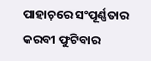ପାହାଚ଼ରେ ସଂପୂର୍ଣ୍ଣତାର
କରବୀ ଫୁଟିବାର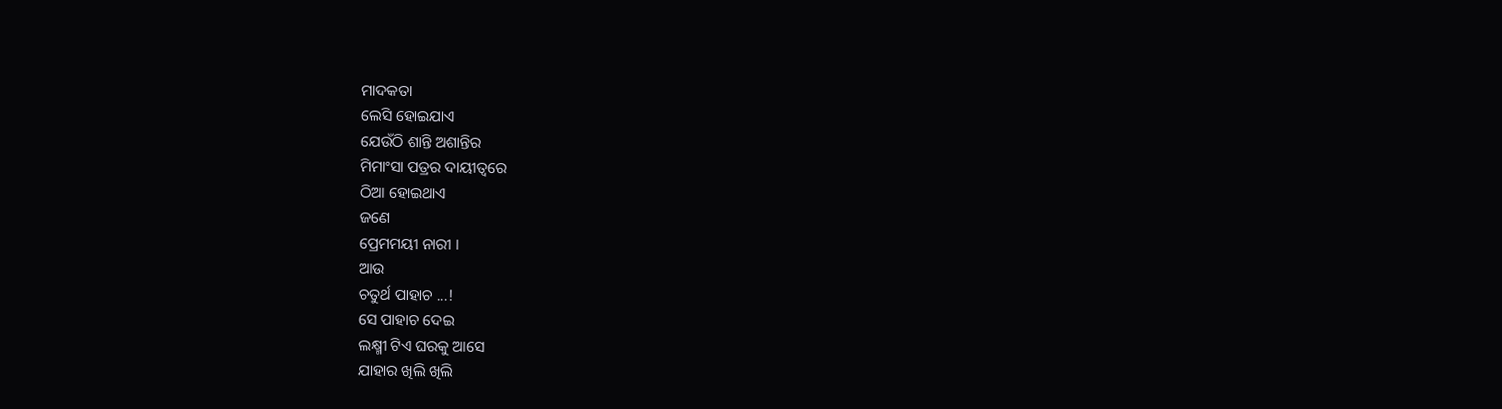ମାଦକତା
ଲେସି ହୋଇଯାଏ
ଯେଉଁଠି ଶାନ୍ତି ଅଶାନ୍ତିର
ମିମାଂସା ପତ୍ରର ଦାୟୀତ୍ଵରେ
ଠିଆ ହୋଇଥାଏ
ଜଣେ
ପ୍ରେମମୟୀ ନାରୀ ।
ଆଉ
ଚତୁର୍ଥ ପାହାଚ ...!
ସେ ପାହାଚ ଦେଇ
ଲକ୍ଷ୍ମୀ ଟିଏ ଘରକୁ ଆସେ
ଯାହାର ଖିଲି ଖିଲି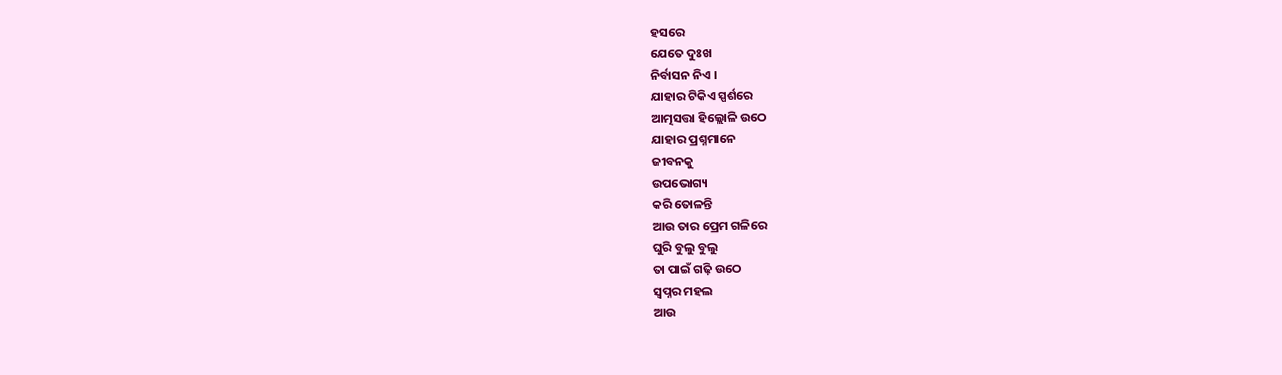ହସରେ
ଯେତେ ଦୁଃଖ
ନିର୍ବାସନ ନିଏ ।
ଯାହାର ଟିକିଏ ସ୍ପର୍ଶରେ
ଆତ୍ମସତ୍ତା ହିଲ୍ଲୋଳି ଉଠେ
ଯାହାର ପ୍ରଶ୍ନମାନେ
ଜୀବନକୁ
ଉପଭୋଗ୍ୟ
କରି ତୋଳନ୍ତି
ଆଉ ତାର ପ୍ରେମ ଗଳିରେ
ଘୁରି ବୁଲୁ ବୁଲୁ
ତା ପାଇଁ ଗଢ଼ି ଉଠେ
ସ୍ୱପ୍ନର ମହଲ
ଆଉ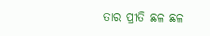ତାର ପ୍ରୀତି ଛଳ ଛଳ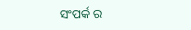ସଂପର୍କ ର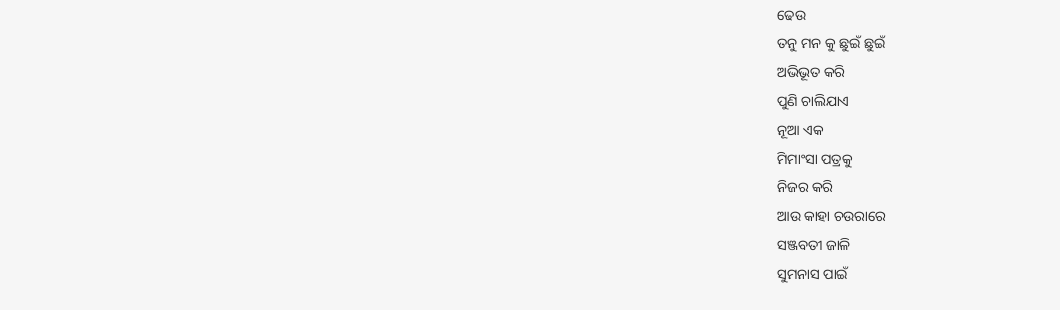ଢେଉ
ତନୁ ମନ କୁ ଛୁଇଁ ଛୁଇଁ
ଅଭିଭୂତ କରି
ପୁଣି ଚାଲିଯାଏ
ନୂଆ ଏକ
ମିମାଂସା ପତ୍ରକୁ
ନିଜର କରି
ଆଉ କାହା ଚଉରାରେ
ସଞ୍ଜବତୀ ଜାଳି
ସୁମନାସ ପାଇଁ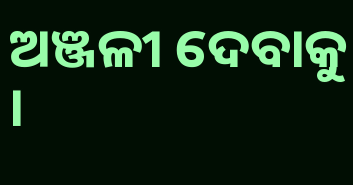ଅଞ୍ଜଳୀ ଦେବାକୁ ।